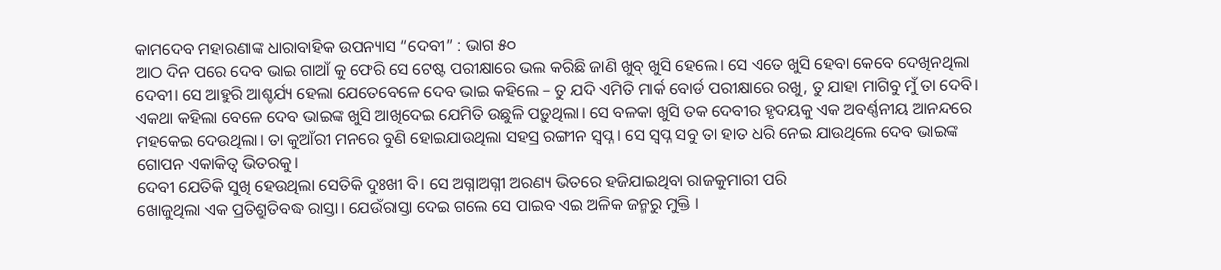କାମଦେବ ମହାରଣାଙ୍କ ଧାରାବାହିକ ଉପନ୍ୟାସ “ଦେବୀ” : ଭାଗ ୫୦
ଆଠ ଦିନ ପରେ ଦେବ ଭାଇ ଗାଆଁ କୁ ଫେରି ସେ ଟେଷ୍ଟ ପରୀକ୍ଷାରେ ଭଲ କରିଛି ଜାଣି ଖୁବ୍ ଖୁସି ହେଲେ। ସେ ଏତେ ଖୁସି ହେବା କେବେ ଦେଖିନଥିଲା ଦେବୀ। ସେ ଆହୁରି ଆଶ୍ଚର୍ଯ୍ୟ ହେଲା ଯେତେବେଳେ ଦେବ ଭାଇ କହିଲେ – ତୁ ଯଦି ଏମିତି ମାର୍କ ବୋର୍ଡ ପରୀକ୍ଷାରେ ରଖୁ, ତୁ ଯାହା ମାଗିବୁ ମୁଁ ତା ଦେବି।
ଏକଥା କହିଲା ବେଳେ ଦେବ ଭାଇଙ୍କ ଖୁସି ଆଖିଦେଇ ଯେମିତି ଉଛୁଳି ପଡ଼ୁଥିଲା। ସେ ବଳକା ଖୁସି ତକ ଦେବୀର ହୃଦୟକୁ ଏକ ଅବର୍ଣ୍ଣନୀୟ ଆନନ୍ଦରେ ମହକେଇ ଦେଉଥିଲା। ତା କୁଆଁରୀ ମନରେ ବୁଣି ହୋଇଯାଉଥିଲା ସହସ୍ର ରଙ୍ଗୀନ ସ୍ବପ୍ନ। ସେ ସ୍ବପ୍ନ ସବୁ ତା ହାତ ଧରି ନେଇ ଯାଉଥିଲେ ଦେବ ଭାଇଙ୍କ ଗୋପନ ଏକାକିତ୍ବ ଭିତରକୁ।
ଦେବୀ ଯେତିକି ସୁଖି ହେଉଥିଲା ସେତିକି ଦୁଃଖୀ ବି। ସେ ଅଗ୍ନାଅଗ୍ନୀ ଅରଣ୍ୟ ଭିତରେ ହଜିଯାଇଥିବା ରାଜକୁମାରୀ ପରି
ଖୋଜୁଥିଲା ଏକ ପ୍ରତିଶ୍ରୁତିବଦ୍ଧ ରାସ୍ତା। ଯେଉଁରାସ୍ତା ଦେଇ ଗଲେ ସେ ପାଇବ ଏଇ ଅଳିକ ଜନ୍ମରୁ ମୁକ୍ତି ।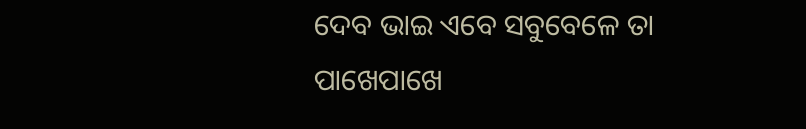ଦେବ ଭାଇ ଏବେ ସବୁବେଳେ ତା ପାଖେପାଖେ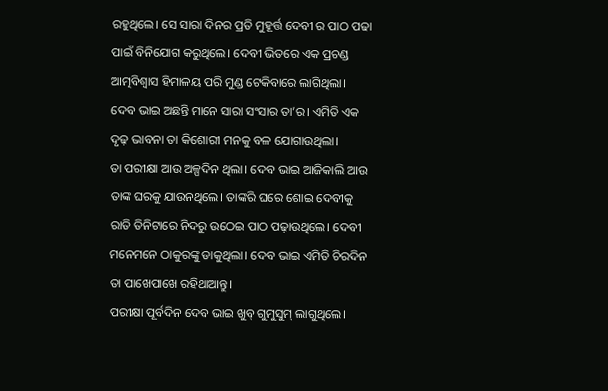ରହୁଥିଲେ। ସେ ସାରା ଦିନର ପ୍ରତି ମୁହୂର୍ତ୍ତ ଦେବୀ ର ପାଠ ପଢା ପାଇଁ ବିନିଯୋଗ କରୁଥିଲେ। ଦେବୀ ଭିତରେ ଏକ ପ୍ରଚଣ୍ଡ ଆତ୍ମବିଶ୍ବାସ ହିମାଳୟ ପରି ମୁଣ୍ଡ ଟେକିବାରେ ଲାଗିଥିଲା।
ଦେବ ଭାଇ ଅଛନ୍ତି ମାନେ ସାରା ସଂସାର ତା’ର। ଏମିତି ଏକ ଦୃଢ଼ ଭାବନା ତା କିଶୋରୀ ମନକୁ ବଳ ଯୋଗାଉଥିଲା।
ତା ପରୀକ୍ଷା ଆଉ ଅଳ୍ପଦିନ ଥିଲା। ଦେବ ଭାଇ ଆଜିକାଲି ଆଉ ତାଙ୍କ ଘରକୁ ଯାଉନଥିଲେ। ତାଙ୍କରି ଘରେ ଶୋଇ ଦେବୀକୁ ରାତି ତିନିଟାରେ ନିଦରୁ ଉଠେଇ ପାଠ ପଢ଼ାଉଥିଲେ। ଦେବୀ ମନେମନେ ଠାକୁରଙ୍କୁ ଡାକୁଥିଲା। ଦେବ ଭାଇ ଏମିତି ଚିରଦିନ ତା ପାଖେପାଖେ ରହିଥାଆନ୍ତୁ।
ପରୀକ୍ଷା ପୂର୍ବଦିନ ଦେବ ଭାଇ ଖୁବ୍ ଗୁମୁସୁମ୍ ଲାଗୁଥିଲେ।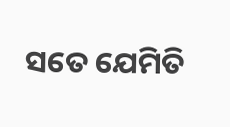ସତେ ଯେମିତି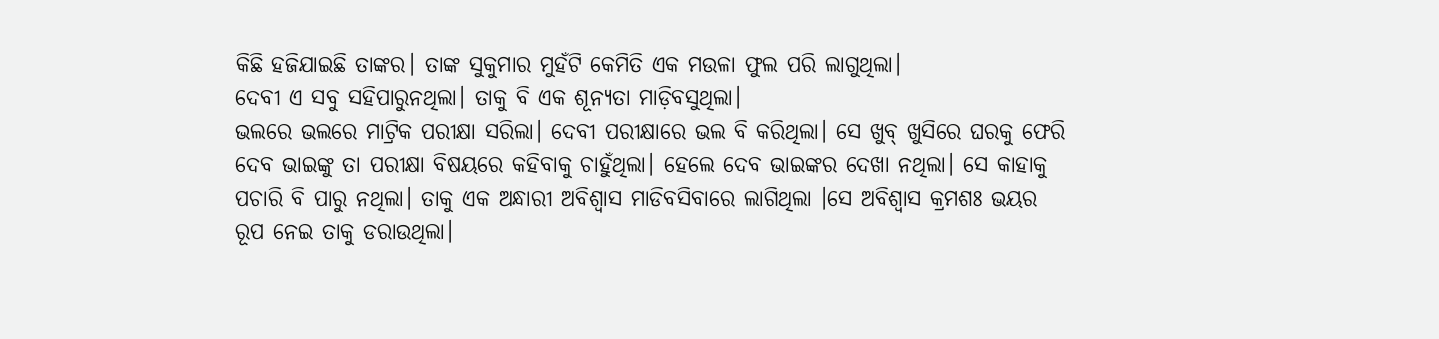କିଛି ହଜିଯାଇଛି ତାଙ୍କର। ତାଙ୍କ ସୁକୁମାର ମୁହଁଟି କେମିତି ଏକ ମଉଳା ଫୁଲ ପରି ଲାଗୁଥିଲା।
ଦେବୀ ଏ ସବୁ ସହିପାରୁନଥିଲା। ତାକୁ ବି ଏକ ଶୂନ୍ୟତା ମାଡ଼ିବସୁଥିଲା।
ଭଲରେ ଭଲରେ ମାଟ୍ରିକ ପରୀକ୍ଷା ସରିଲା। ଦେବୀ ପରୀକ୍ଷାରେ ଭଲ ବି କରିଥିଲା। ସେ ଖୁବ୍ ଖୁସିରେ ଘରକୁ ଫେରି ଦେବ ଭାଇଙ୍କୁ ତା ପରୀକ୍ଷା ବିଷୟରେ କହିବାକୁ ଚାହୁଁଥିଲା। ହେଲେ ଦେବ ଭାଇଙ୍କର ଦେଖା ନଥିଲା। ସେ କାହାକୁ ପଚାରି ବି ପାରୁ ନଥିଲା। ତାକୁ ଏକ ଅନ୍ଧାରୀ ଅବିଶ୍ବାସ ମାଡିବସିବାରେ ଲାଗିଥିଲା ।ସେ ଅବିଶ୍ବାସ କ୍ରମଶଃ ଭୟର ରୂପ ନେଇ ତାକୁ ଡରାଉଥିଲା।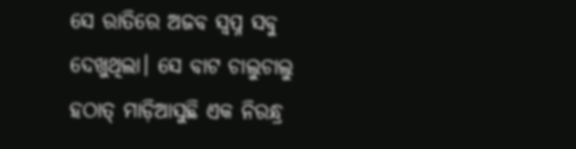ସେ ରାତିରେ ଅଜବ ସ୍ବପ୍ନ ସବୁ ଦେଖୁଥିଲା। ସେ ବାଟ ଚାଲୁଚାଲୁ ହଠାତ୍ ମାଡ଼ିଆସୁଛି ଏକ ନିରନ୍ଧ୍ର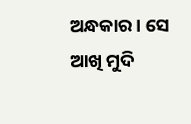ଅନ୍ଧକାର। ସେ ଆଖି ମୁଦି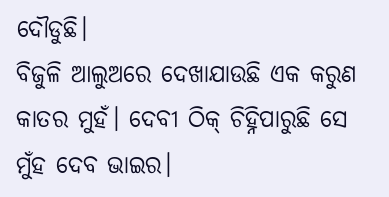ଦୌଡୁଛି।
ବିଜୁଳି ଆଲୁଅରେ ଦେଖାଯାଉଛି ଏକ କରୁଣ କାତର ମୁହଁ। ଦେବୀ ଠିକ୍ ଚିହ୍ନିପାରୁଛି ସେ ମୁଁହ ଦେବ ଭାଇର।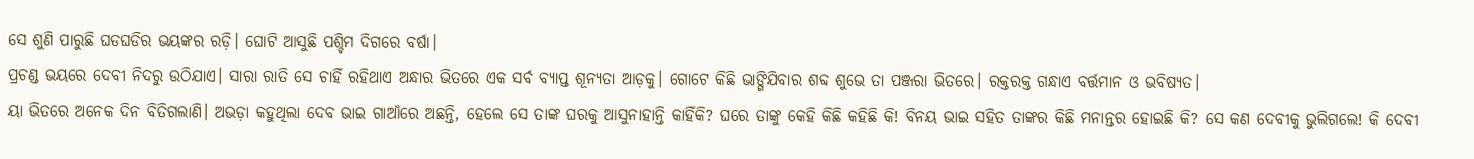ସେ ଶୁଣି ପାରୁଛି ଘଡଘଡିର ଭୟଙ୍କର ରଡ଼ି। ଘୋଟି ଆସୁଛି ପଶ୍ଚିମ ଦିଗରେ ବର୍ଷା।
ପ୍ରଚଣ୍ଡ ଭୟରେ ଦେବୀ ନିଦରୁ ଉଠିଯାଏ। ସାରା ରାତି ସେ ଚାହିଁ ରହିଥାଏ ଅନ୍ଧାର ଭିତରେ ଏକ ସର୍ବ ବ୍ୟାପ୍ତ ଶୂନ୍ୟତା ଆଡ଼କୁ। ଗୋଟେ କିଛି ଭାଙ୍ଗିଯିବାର ଶବ୍ଦ ଶୁଭେ ତା ପଞ୍ଜରା ଭିତରେ। ରକ୍ତରକ୍ତ ଗନ୍ଧାଏ ବର୍ତ୍ତମାନ ଓ ଭବିଷ୍ୟତ।
ୟା ଭିତରେ ଅନେକ ଦିନ ବିତିଗଲାଣି। ଅଭଡ଼ା କହୁଥିଲା ଦେବ ଭାଇ ଗାଆଁରେ ଅଛନ୍ତି, ହେଲେ ସେ ତାଙ୍କ ଘରକୁ ଆସୁନାହାନ୍ତି କାହିଁକି? ଘରେ ତାଙ୍କୁ କେହି କିଛି କହିଛି କି! ବିନୟ ଭାଇ ସହିତ ତାଙ୍କର କିଛି ମନାନ୍ତର ହୋଇଛି କି? ସେ କଣ ଦେବୀକୁ ଭୁଲିଗଲେ! କି ଦେବୀ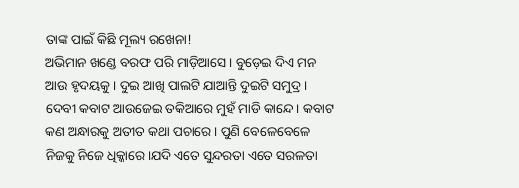ତାଙ୍କ ପାଇଁ କିଛି ମୂଲ୍ୟ ରଖେନା!
ଅଭିମାନ ଖଣ୍ଡେ ବରଫ ପରି ମାଡ଼ିଆସେ। ବୁଡ଼େଇ ଦିଏ ମନ ଆଉ ହୃଦୟକୁ। ଦୁଇ ଆଖି ପାଲଟି ଯାଆନ୍ତି ଦୁଇଟି ସମୁଦ୍ର। ଦେବୀ କବାଟ ଆଉଜେଇ ତକିଆରେ ମୁହଁ ମାଡି କାନ୍ଦେ। କବାଟ କଣ ଅନ୍ଧାରକୁ ଅତୀତ କଥା ପଚାରେ । ପୁଣି ବେଳେବେଳେ ନିଜକୁ ନିଜେ ଧିକ୍କାରେ।ଯଦି ଏତେ ସୁନ୍ଦରତା ଏତେ ସରଳତା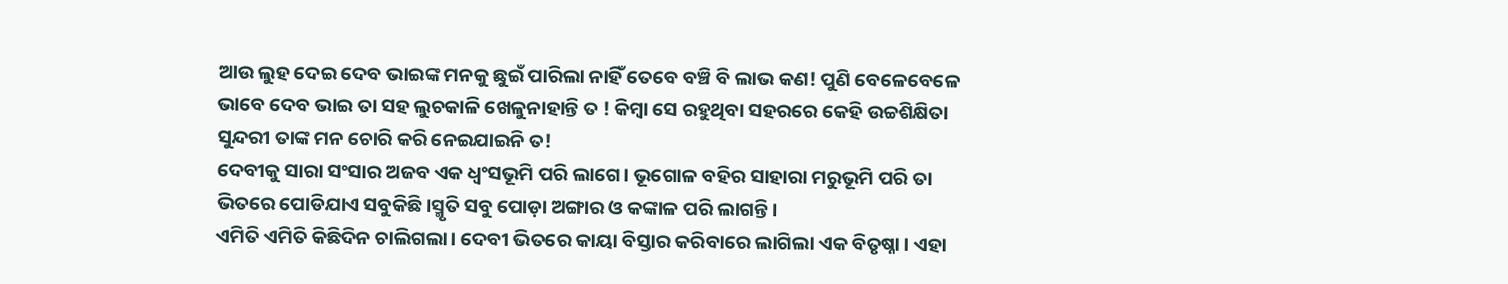ଆଉ ଲୁହ ଦେଇ ଦେବ ଭାଇଙ୍କ ମନକୁ ଛୁଇଁ ପାରିଲା ନାହିଁ ତେବେ ବଞ୍ଚି ବି ଲାଭ କଣ! ପୁଣି ବେଳେବେଳେ ଭାବେ ଦେବ ଭାଇ ତା ସହ ଲୁଚକାଳି ଖେଳୁନାହାନ୍ତି ତ ! କିମ୍ବା ସେ ରହୁଥିବା ସହରରେ କେହି ଉଚ୍ଚଶିକ୍ଷିତା ସୁନ୍ଦରୀ ତାଙ୍କ ମନ ଚୋରି କରି ନେଇଯାଇନି ତ!
ଦେବୀକୁ ସାରା ସଂସାର ଅଜବ ଏକ ଧ୍ୱଂସଭୂମି ପରି ଲାଗେ। ଭୂଗୋଳ ବହିର ସାହାରା ମରୁଭୂମି ପରି ତା ଭିତରେ ପୋଡିଯାଏ ସବୁକିଛି।ସ୍ମୃତି ସବୁ ପୋଡ଼ା ଅଙ୍ଗାର ଓ କଙ୍କାଳ ପରି ଲାଗନ୍ତି ।
ଏମିତି ଏମିତି କିଛିଦିନ ଚାଲିଗଲା। ଦେବୀ ଭିତରେ କାୟା ବିସ୍ତାର କରିବାରେ ଲାଗିଲା ଏକ ବିତୃଷ୍ନା । ଏହା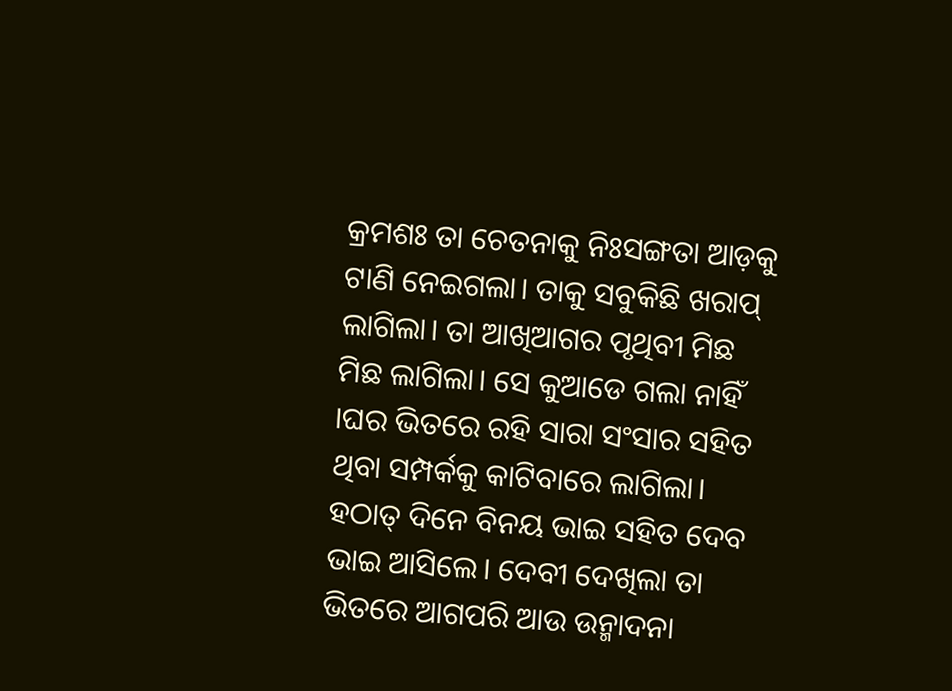କ୍ରମଶଃ ତା ଚେତନାକୁ ନିଃସଙ୍ଗତା ଆଡ଼କୁ ଟାଣି ନେଇଗଲା। ତାକୁ ସବୁକିଛି ଖରାପ୍ ଲାଗିଲା। ତା ଆଖିଆଗର ପୃଥିବୀ ମିଛ ମିଛ ଲାଗିଲା। ସେ କୁଆଡେ ଗଲା ନାହିଁ ।ଘର ଭିତରେ ରହି ସାରା ସଂସାର ସହିତ ଥିବା ସମ୍ପର୍କକୁ କାଟିବାରେ ଲାଗିଲା।
ହଠାତ୍ ଦିନେ ବିନୟ ଭାଇ ସହିତ ଦେବ ଭାଇ ଆସିଲେ। ଦେବୀ ଦେଖିଲା ତା ଭିତରେ ଆଗପରି ଆଉ ଉନ୍ମାଦନା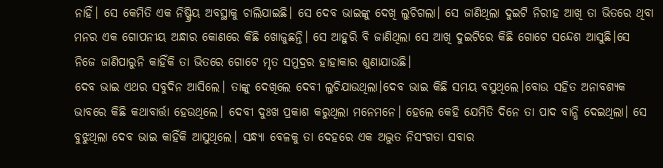ନାହିଁ। ସେ କେମିତି ଏକ ନିଷ୍କ୍ରିୟ ଅବସ୍ଥାକୁ ଚାଲିଯାଇଛି। ସେ ଦେବ ଭାଇଙ୍କୁ ଦେଖି ଲୁଚିଗଲା। ସେ ଜାଣିଥିଲା ଦୁଇଟି ନିରୀହ ଆଖି ତା ଭିତରେ ଥିବା ମନର ଏକ ଗୋପନୀୟ ଅନ୍ଧାର କୋଣରେ କିଛି ଖୋଜୁଛନ୍ତି। ସେ ଆହୁରି ବି ଜାଣିଥିଲା ସେ ଆଖି ଦୁଇଟିରେ କିଛି ଗୋଟେ ସନ୍ଦେଶ ଆସୁଛି।ସେ ନିଜେ ଜାଣିପାରୁନି କାହିଁକି ତା ଭିତରେ ଗୋଟେ ମୃତ ସମୁଦ୍ରର ହାହାକାର ଶୁଣାଯାଉଛି।
ଦେବ ଭାଇ ଏଥର ସବୁଦିନ ଆସିଲେ। ତାଙ୍କୁ ଦେଖିଲେ ଦେବୀ ଲୁଚିଯାଉଥିଲା।ଦେବ ଭାଇ କିଛି ସମୟ ବସୁଥିଲେ।ବୋଉ ସହିତ ଅନାବଶ୍ୟକ ଭାବରେ କିଛି କଥାବାର୍ତ୍ତା ହେଉଥିଲେ। ଦେବୀ ଦୁଃଖ ପ୍ରକାଶ କରୁଥିଲା ମନେମନେ। ହେଲେ କେହି ଯେମିତି ଦିନେ ତା ପାଦ ବାନ୍ଧି ଦେଇଥିଲା। ସେ ବୁଝୁଥିଲା ଦେବ ଭାଇ କାହିଁକି ଆସୁଥିଲେ। ସନ୍ଧ୍ୟା ବେଳକୁ ତା ଦେହରେ ଏକ ଅଦ୍ଭୁତ ନିସଂଗତା ସବାର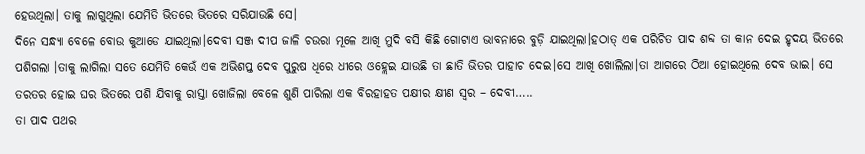ହେଉଥିଲା। ତାକୁ ଲାଗୁଥିଲା ଯେମିତି ଭିତରେ ଭିତରେ ସରିଯାଉଛି ସେ।
ଦିନେ ସନ୍ଧ୍ୟା ବେଳେ ବୋଉ କୁଆଡେ ଯାଇଥିଲା।ଦେବୀ ସଞ୍ଜ ଦୀପ ଜାଳି ଚଉରା ମୂଳେ ଆଖି ମୁଦି ବସି କିଛି ଗୋଟାଏ ଭାବନାରେ ବୁଡ଼ି ଯାଇଥିଲା।ହଠାତ୍ ଏକ ପରିଚିତ ପାଦ ଶବ୍ଦ ତା କାନ ଦେଇ ହୃଦୟ ଭିତରେ ପଶିଗଲା ।ତାକୁ ଲାଗିଲା ସତେ ଯେମିତି କେଉଁ ଏକ ଅଭିଶପ୍ତ ଦେବ ପୁରୁଷ ଧିରେ ଧୀରେ ଓହ୍ଲେଇ ଯାଉଛି ତା ଛାତି ଭିତର ପାହାଚ ଦେଇ।ସେ ଆଖି ଖୋଲିଲା।ତା ଆଗରେ ଠିଆ ହୋଇଥିଲେ ଦେବ ଭାଇ। ସେ ତରତର ହୋଇ ଘର ଭିତରେ ପଶି ଯିବାକୁ ରାସ୍ତା ଖୋଜିଲା ବେଳେ ଶୁଣି ପାରିଲା ଏକ ବିରହାହତ ପକ୍ଷୀର କ୍ଷୀଣ ସ୍ୱର – ଦେବୀ…..
ତା ପାଦ ପଥର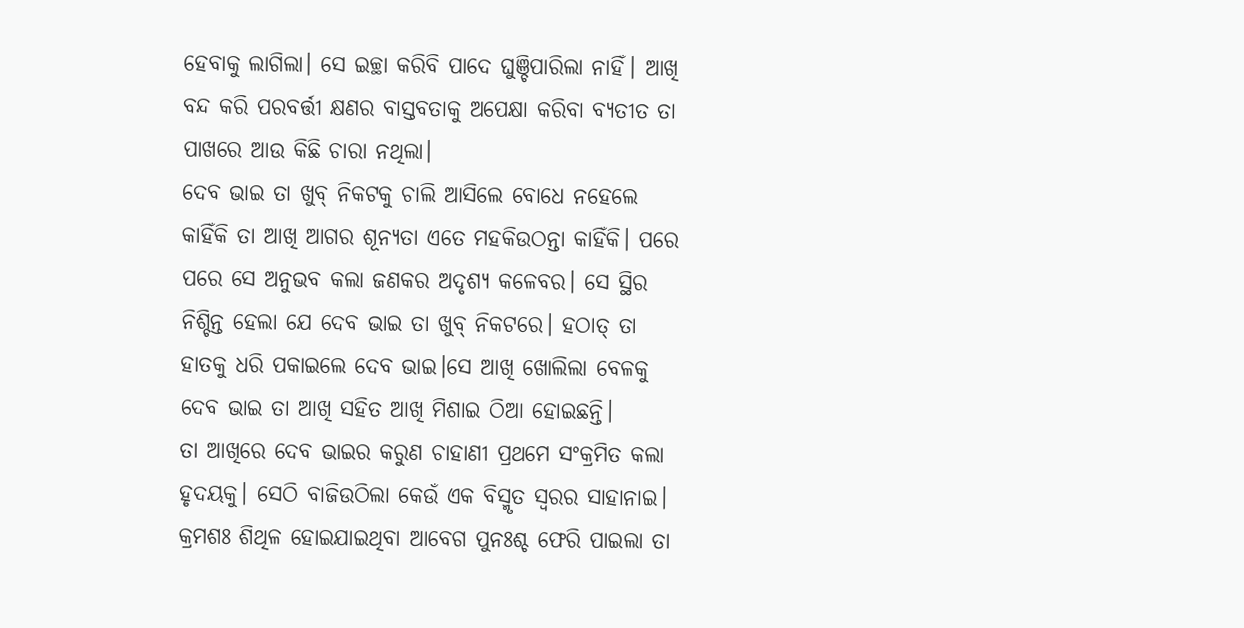ହେବାକୁ ଲାଗିଲା। ସେ ଇଚ୍ଛା କରିବି ପାଦେ ଘୁଞ୍ଚିପାରିଲା ନାହିଁ। ଆଖି ବନ୍ଦ କରି ପରବର୍ତ୍ତୀ କ୍ଷଣର ବାସ୍ତବତାକୁ ଅପେକ୍ଷା କରିବା ବ୍ୟତୀତ ତା ପାଖରେ ଆଉ କିଛି ଚାରା ନଥିଲା।
ଦେବ ଭାଇ ତା ଖୁବ୍ ନିକଟକୁ ଚାଲି ଆସିଲେ ବୋଧେ ନହେଲେ କାହିଁକି ତା ଆଖି ଆଗର ଶୂନ୍ୟତା ଏତେ ମହକିଉଠନ୍ତା କାହିଁକି। ପରେ ପରେ ସେ ଅନୁଭବ କଲା ଜଣକର ଅଦୃଶ୍ୟ କଳେବର। ସେ ସ୍ଥିର ନିଶ୍ଚିନ୍ତ ହେଲା ଯେ ଦେବ ଭାଇ ତା ଖୁବ୍ ନିକଟରେ। ହଠାତ୍ ତା ହାତକୁ ଧରି ପକାଇଲେ ଦେବ ଭାଇ।ସେ ଆଖି ଖୋଲିଲା ବେଳକୁ ଦେବ ଭାଇ ତା ଆଖି ସହିତ ଆଖି ମିଶାଇ ଠିଆ ହୋଇଛନ୍ତି।
ତା ଆଖିରେ ଦେବ ଭାଇର କରୁଣ ଚାହାଣୀ ପ୍ରଥମେ ସଂକ୍ରମିତ କଲା ହୃଦୟକୁ। ସେଠି ବାଜିଉଠିଲା କେଉଁ ଏକ ବିସ୍ମୃତ ସ୍ୱରର ସାହାନାଇ। କ୍ରମଶଃ ଶିଥିଳ ହୋଇଯାଇଥିବା ଆବେଗ ପୁନଃଶ୍ଚ ଫେରି ପାଇଲା ତା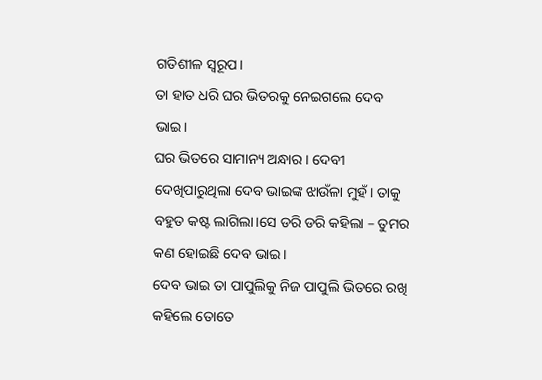ଗତିଶୀଳ ସ୍ୱରୂପ।
ତା ହାତ ଧରି ଘର ଭିତରକୁ ନେଇଗଲେ ଦେବ ଭାଇ।
ଘର ଭିତରେ ସାମାନ୍ୟ ଅନ୍ଧାର । ଦେବୀ ଦେଖିପାରୁଥିଲା ଦେବ ଭାଇଙ୍କ ଝାଉଁଳା ମୁହଁ। ତାକୁ ବହୁତ କଷ୍ଟ ଲାଗିଲା।ସେ ଡରି ଡରି କହିଲା – ତୁମର କଣ ହୋଇଛି ଦେବ ଭାଇ।
ଦେବ ଭାଇ ତା ପାପୁଲିକୁ ନିଜ ପାପୁଲି ଭିତରେ ରଖି କହିଲେ ତୋତେ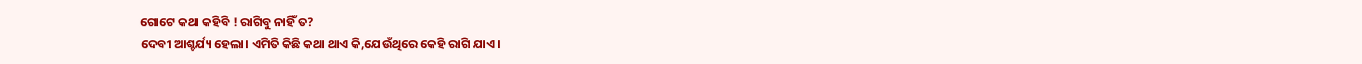ଗୋଟେ କଥା କହିବି ! ରାଗିବୁ ନାହିଁ ତ?
ଦେବୀ ଆଶ୍ଚର୍ଯ୍ୟ ହେଲା। ଏମିତି କିଛି କଥା ଥାଏ କି,ଯେଉଁଥିରେ କେହି ରାଗି ଯାଏ।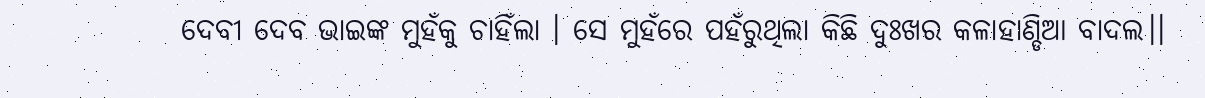ଦେବୀ ଦେବ ଭାଇଙ୍କ ମୁହଁକୁ ଚାହିଁଲା । ସେ ମୁହଁରେ ପହଁରୁଥିଲା କିଛି ଦୁଃଖର କଳାହାଣ୍ଡିଆ ବାଦଲ।।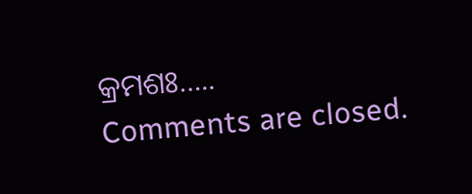କ୍ରମଶଃ…..
Comments are closed.